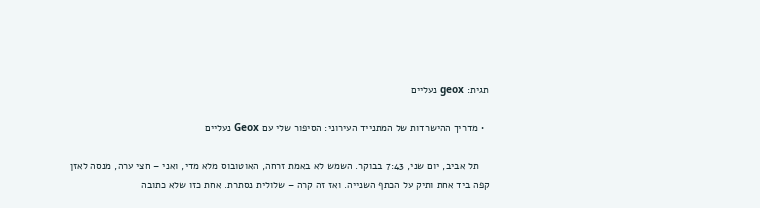תגית: geox נעליים

  • מדריך ההישרדות של המתנייד העירוני: הסיפור שלי עם Geox נעליים

    תל אביב, יום שני, 7:43 בבוקר. השמש לא באמת זרחה, האוטובוס מלא מדי, ואני – חצי ערה, מנסה לאזן קפה ביד אחת ותיק על הכתף השנייה. ואז זה קרה – שלולית נסתרת. אחת כזו שלא כתובה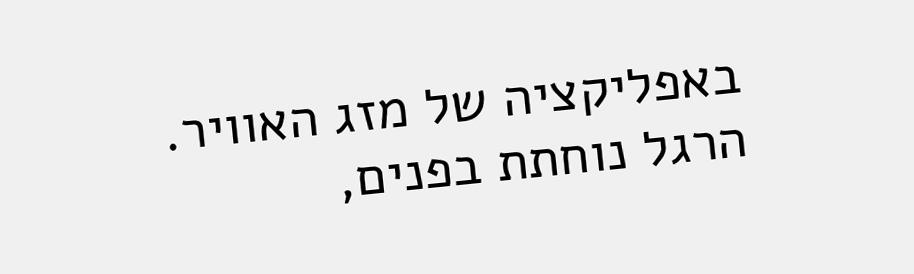באפליקציה של מזג האוויר. הרגל נוחתת בפנים,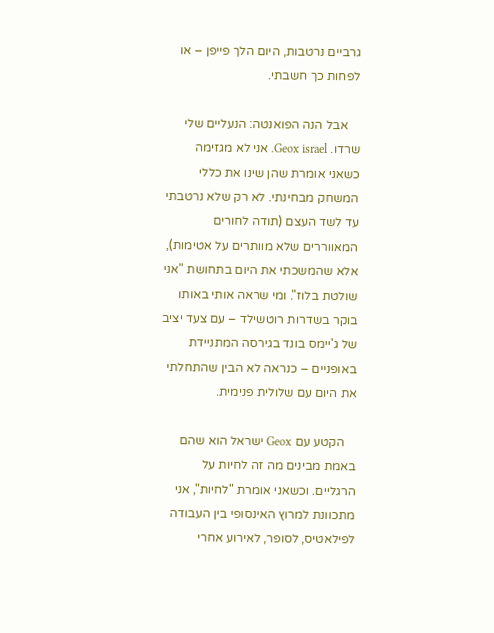גרביים נרטבות, היום הלך פייפן – או לפחות כך חשבתי.

    אבל הנה הפואנטה: הנעליים שלי שרדו. Geox israel. אני לא מגזימה כשאני אומרת שהן שינו את כללי המשחק מבחינתי. לא רק שלא נרטבתי עד לשד העצם (תודה לחורים המאווררים שלא מוותרים על אטימות), אלא שהמשכתי את היום בתחושת "אני שולטת בלוז". ומי שראה אותי באותו בוקר בשדרות רוטשילד – עם צעד יציב של ג'יימס בונד בגירסה המתניידת באופניים – כנראה לא הבין שהתחלתי את היום עם שלולית פנימית.

    הקטע עם Geox ישראל הוא שהם באמת מבינים מה זה לחיות על הרגליים. וכשאני אומרת "לחיות", אני מתכוונת למרוץ האינסופי בין העבודה לפילאטיס, לסופר, לאירוע אחרי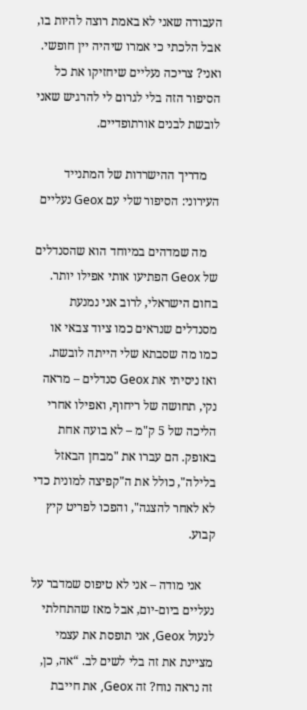העבודה שאני לא באמת רוצה להיות בו, אבל הלכתי כי אמרו שיהיה יין חופשי. ואני? צריכה נעליים שיחזיקו את כל הסיפור הזה בלי לגרום לי להרגיש שאני לובשת לבנים אורתופדיים.

    מדריך ההישרדות של המתנייד העירוני: הסיפור שלי עם Geox נעליים

    מה שמדהים במיוחד הוא שהסנדלים של Geox הפתיעו אותי אפילו יותר. בחום הישראלי, לרוב אני נמנעת מסנדלים שנראים כמו ציוד צבאי או כמו מה שסבתא שלי הייתה לובשת. ואז ניסיתי את Geox סנדלים – מראה נקי, תחושה של ריחוף, ואפילו אחרי הליכה של 5 ק"מ – לא בועה אחת באופק. הם עברו את "מבחן הבאזל בלילה", כולל את ה"קפיצה למונית כדי לא לאחר להצגה", והפכו לפריט קיץ קבוע.

    אני מודה – אני לא טיפוס שמדבר על נעליים ביום-יום, אבל מאז שהתחלתי לנעול Geox, אני תופסת את עצמי מציינת את זה בלי לשים לב. “אה, כן, זה נראה נוח? זה Geox, את חייבת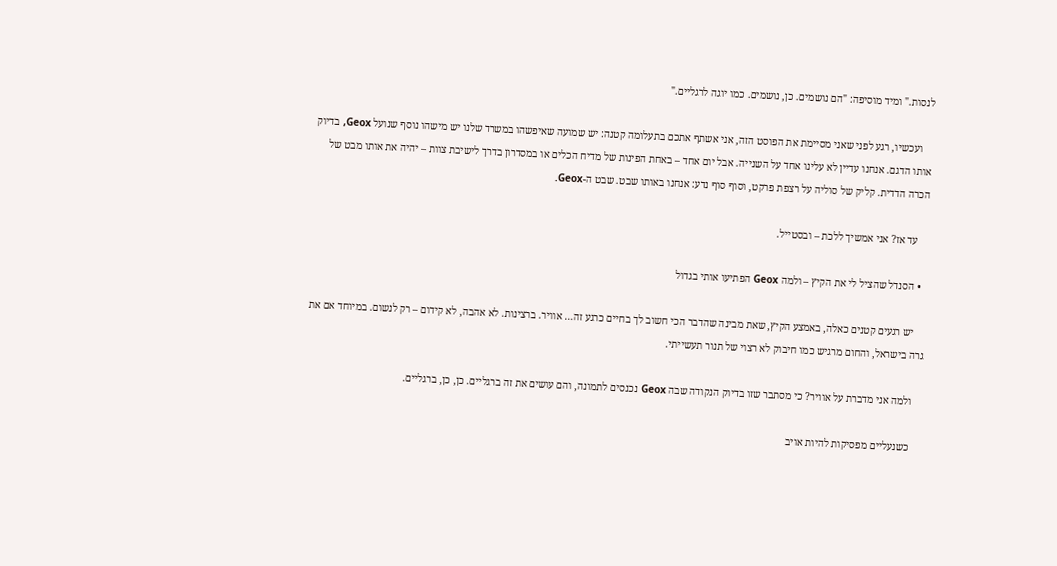לנסות." ומיד מוסיפה: "הם נושמים. כן, נושמים. כמו יוגה לרגליים."

    ועכשיו, רגע לפני שאני מסיימת את הפוסט הזה, אני אשתף אתכם בתעלומה קטנה: יש שמועה שאיפשהו במשרד שלנו יש מישהו נוסף שנועל Geox, בדיוק אותו הדגם. אנחנו עדיין לא עלינו אחד על השנייה. אבל יום אחד – באחת הפינות של מדיח הכלים או במסדרון בדרך לישיבת צוות – יהיה את אותו מבט של הכרה הדדית. קליק של סוליה על רצפת פרקט, וסוף סוף נדע: אנחנו באותו שבט. שבט ה-Geox.

    עד אז? אני אמשיך ללכת – ובסטייל.

  • הסנדל שהציל לי את הקיץ – ולמה Geox הפתיעו אותי בגדול

    יש רגעים קטנים כאלה, באמצע הקיץ, שאת מבינה שהדבר הכי חשוב לך בחיים כרגע זה… אוויר. ברצינות. לא אהבה, לא קידום – רק לנשום. במיוחד אם את גרה בישראל, והחום מרגיש כמו חיבוק לא רצוי של תנור תעשייתי.

    ולמה אני מדברת על אוויר? כי מסתבר שזו בדיוק הנקודה שבה Geox נכנסים לתמונה, והם עושים את זה ברגליים. כן, כן, ברגליים.

    כשנעליים מפסיקות להיות אויב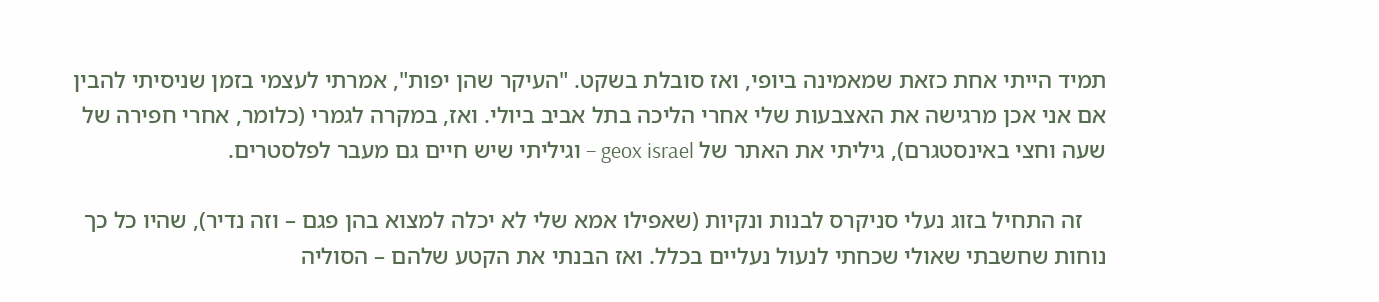תמיד הייתי אחת כזאת שמאמינה ביופי, ואז סובלת בשקט. "העיקר שהן יפות", אמרתי לעצמי בזמן שניסיתי להבין אם אני אכן מרגישה את האצבעות שלי אחרי הליכה בתל אביב ביולי. ואז, במקרה לגמרי (כלומר, אחרי חפירה של שעה וחצי באינסטגרם), גיליתי את האתר של geox israel – וגיליתי שיש חיים גם מעבר לפלסטרים.

    זה התחיל בזוג נעלי סניקרס לבנות ונקיות (שאפילו אמא שלי לא יכלה למצוא בהן פגם – וזה נדיר), שהיו כל כך נוחות שחשבתי שאולי שכחתי לנעול נעליים בכלל. ואז הבנתי את הקטע שלהם – הסוליה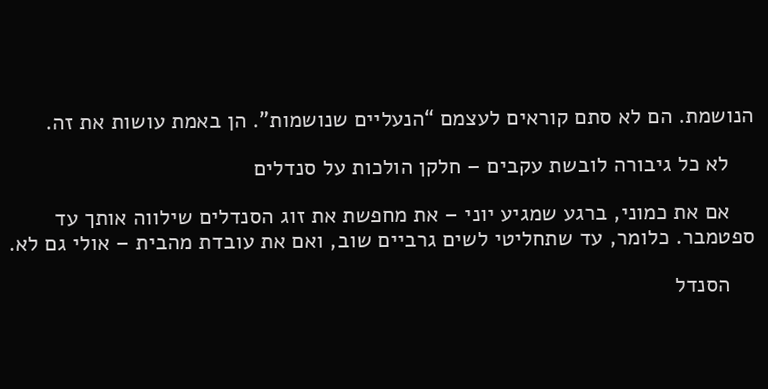הנושמת. הם לא סתם קוראים לעצמם “הנעליים שנושמות”. הן באמת עושות את זה.

    לא כל גיבורה לובשת עקבים – חלקן הולכות על סנדלים

    אם את כמוני, ברגע שמגיע יוני – את מחפשת את זוג הסנדלים שילווה אותך עד ספטמבר. כלומר, עד שתחליטי לשים גרביים שוב, ואם את עובדת מהבית – אולי גם לא.

    הסנדל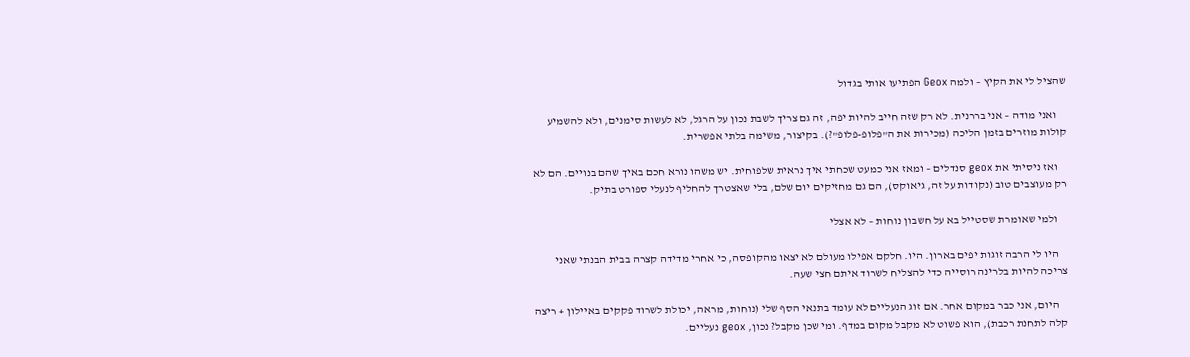שהציל לי את הקיץ – ולמה Geox הפתיעו אותי בגדול

    ואני מודה – אני בררנית. לא רק שזה חייב להיות יפה, זה גם צריך לשבת נכון על הרגל, לא לעשות סימנים, ולא להשמיע קולות מוזרים בזמן הליכה (מכירות את ה"פלופ-פלופ"?). בקיצור, משימה בלתי אפשרית.

    ואז ניסיתי את geox סנדלים – ומאז אני כמעט שכחתי איך נראית שלפוחית. יש משהו נורא חכם באיך שהם בנויים. הם לא רק מעוצבים טוב (נקודות על זה, גיאוקס), הם גם מחזיקים יום שלם, בלי שאצטרך להחליף לנעלי ספורט בתיק.

    ולמי שאומרת שסטייל בא על חשבון נוחות – לא אצלי

    היו לי הרבה זוגות יפים בארון. היו. חלקם אפילו מעולם לא יצאו מהקופסה, כי אחרי מדידה קצרה בבית הבנתי שאני צריכה להיות בלרינה רוסייה כדי להצליח לשרוד איתם חצי שעה.

    היום, אני כבר במקום אחר. אם זוג הנעליים לא עומד בתנאי הסף שלי (נוחות, מראה, יכולת לשרוד פקקים באיילון + ריצה קלה לתחנת רכבת), הוא פשוט לא מקבל מקום במדף. ומי שכן מקבל? נכון, geox נעליים.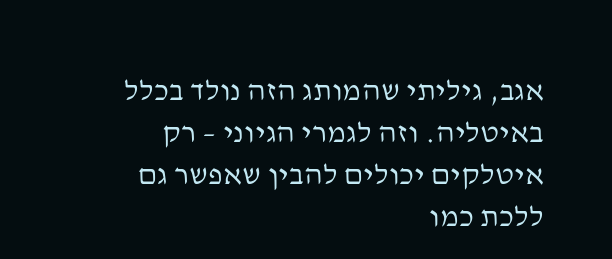אגב, גיליתי שהמותג הזה נולד בכלל באיטליה. וזה לגמרי הגיוני – רק איטלקים יכולים להבין שאפשר גם ללכת כמו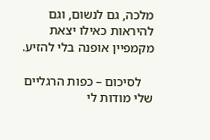מלכה, גם לנשום, וגם להיראות כאילו יצאת מקמפיין אופנה בלי להזיע.

    לסיכום – כפות הרגליים שלי מודות לי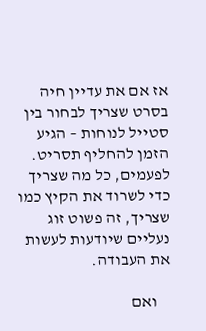אז אם את עדיין חיה בסרט שצריך לבחור בין סטייל לנוחות – הגיע הזמן להחליף תסריט. לפעמים, כל מה שצריך כדי לשרוד את הקיץ כמו שצריך, זה פשוט זוג נעליים שיודעות לעשות את העבודה.

    ואם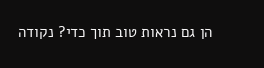הן גם נראות טוב תוך כדי? נקודה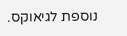נוספת לגיאוקס.